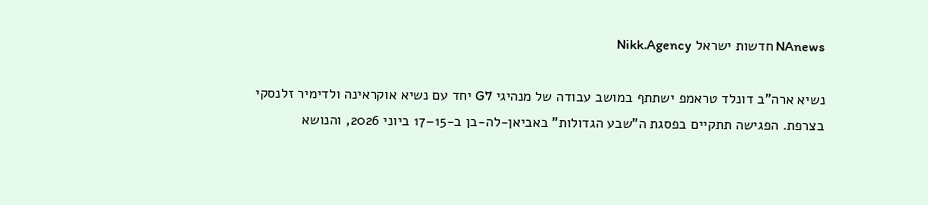NAnews חדשות ישראל Nikk.Agency

נשיא ארה”ב דונלד טראמפ ישתתף במושב עבודה של מנהיגי G7 יחד עם נשיא אוקראינה ולדימיר זלנסקי בצרפת. הפגישה תתקיים בפסגת ה”שבע הגדולות” באביאן-לה-בן ב-15–17 ביוני 2026, והנושא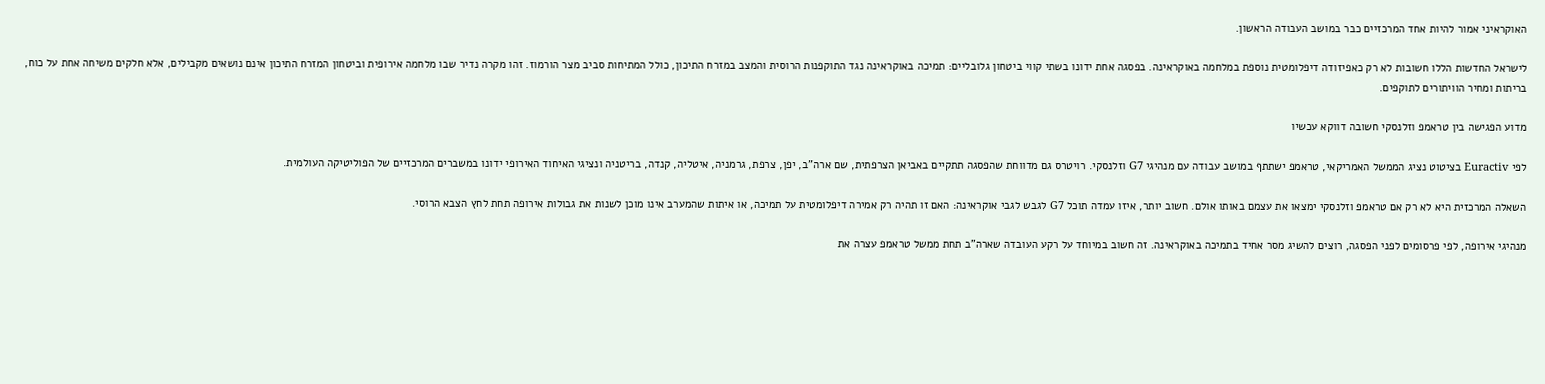האוקראיני אמור להיות אחד המרכזיים כבר במושב העבודה הראשון.

לישראל החדשות הללו חשובות לא רק כאפיזודה דיפלומטית נוספת במלחמה באוקראינה. בפסגה אחת ידונו בשתי קווי ביטחון גלובליים: תמיכה באוקראינה נגד התוקפנות הרוסית והמצב במזרח התיכון, כולל המתיחות סביב מצר הורמוז. זהו מקרה נדיר שבו מלחמה אירופית וביטחון המזרח התיכון אינם נושאים מקבילים, אלא חלקים משיחה אחת על כוח, בריתות ומחיר הוויתורים לתוקפים.

מדוע הפגישה בין טראמפ וזלנסקי חשובה דווקא עכשיו

לפי Euractiv בציטוט נציג הממשל האמריקאי, טראמפ ישתתף במושב עבודה עם מנהיגי G7 וזלנסקי. רויטרס גם מדווחת שהפסגה תתקיים באביאן הצרפתית, שם ארה”ב, יפן, צרפת, גרמניה, איטליה, קנדה, בריטניה ונציגי האיחוד האירופי ידונו במשברים המרכזיים של הפוליטיקה העולמית.

השאלה המרכזית היא לא רק אם טראמפ וזלנסקי ימצאו את עצמם באותו אולם. חשוב יותר, איזו עמדה תוכל G7 לגבש לגבי אוקראינה: האם זו תהיה רק אמירה דיפלומטית על תמיכה, או איתות שהמערב אינו מוכן לשנות את גבולות אירופה תחת לחץ הצבא הרוסי.

מנהיגי אירופה, לפי פרסומים לפני הפסגה, רוצים להשיג מסר אחיד בתמיכה באוקראינה. זה חשוב במיוחד על רקע העובדה שארה”ב תחת ממשל טראמפ עצרה את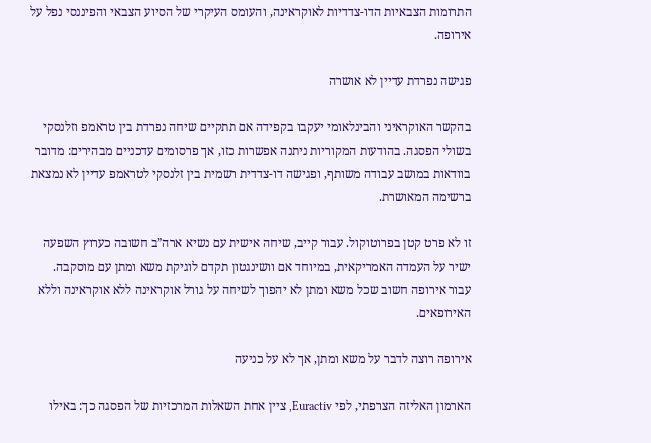התרומות הצבאיות הדו-צדדיות לאוקראינה, והעומס העיקרי של הסיוע הצבאי והפיננסי נפל על אירופה.

פגישה נפרדת עדיין לא אושרה

בהקשר האוקראיני והבינלאומי יעקבו בקפידה אם תתקיים שיחה נפרדת בין טראמפ וזלנסקי בשולי הפסגה. בהודעות המקוריות ניתנה אפשרות כזו, אך פרסומים עדכניים מבהירים: מדובר בוודאות במושב עבודה משותף, ופגישה דו-צדדית רשמית בין זלנסקי לטראמפ עדיין לא נמצאת ברשימה המאושרת.

זו לא פרט קטן בפרוטוקול. עבור קייב, שיחה אישית עם נשיא ארה”ב חשובה כערוץ השפעה ישיר על העמדה האמריקאית, במיוחד אם וושינגטון תקדם לוגיקת משא ומתן עם מוסקבה. עבור אירופה חשוב שכל משא ומתן לא יהפוך לשיחה על גורל אוקראינה ללא אוקראינה וללא האירופאים.

אירופה רוצה לדבר על משא ומתן, אך לא על כניעה

הארמון האליזה הצרפתי, לפי Euractiv, ציין אחת השאלות המרכזיות של הפסגה כך: באילו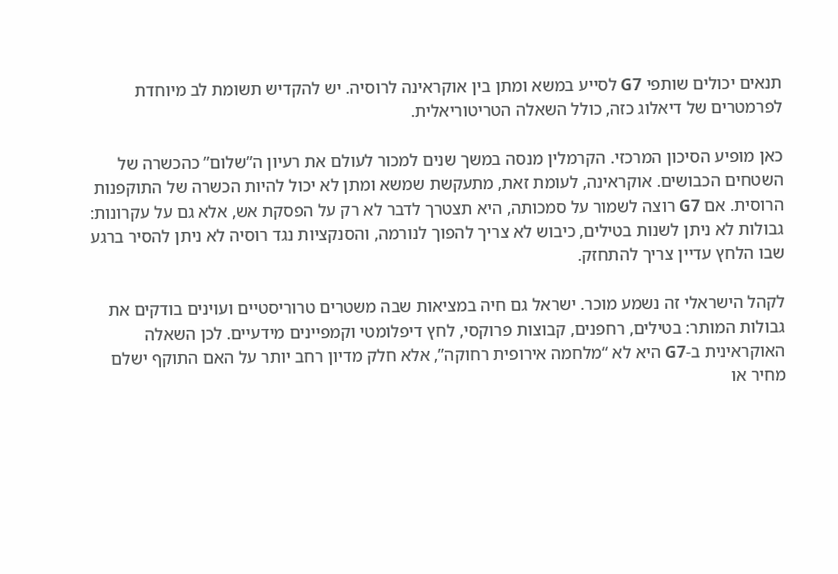תנאים יכולים שותפי G7 לסייע במשא ומתן בין אוקראינה לרוסיה. יש להקדיש תשומת לב מיוחדת לפרמטרים של דיאלוג כזה, כולל השאלה הטריטוריאלית.

כאן מופיע הסיכון המרכזי. הקרמלין מנסה במשך שנים למכור לעולם את רעיון ה”שלום” כהכשרה של השטחים הכבושים. אוקראינה, לעומת זאת, מתעקשת שמשא ומתן לא יכול להיות הכשרה של התוקפנות הרוסית. אם G7 רוצה לשמור על סמכותה, היא תצטרך לדבר לא רק על הפסקת אש, אלא גם על עקרונות: גבולות לא ניתן לשנות בטילים, כיבוש לא צריך להפוך לנורמה, והסנקציות נגד רוסיה לא ניתן להסיר ברגע שבו הלחץ עדיין צריך להתחזק.

לקהל הישראלי זה נשמע מוכר. ישראל גם חיה במציאות שבה משטרים טרוריסטיים ועוינים בודקים את גבולות המותר: בטילים, רחפנים, קבוצות פרוקסי, לחץ דיפלומטי וקמפיינים מידעיים. לכן השאלה האוקראינית ב-G7 היא לא “מלחמה אירופית רחוקה”, אלא חלק מדיון רחב יותר על האם התוקף ישלם מחיר או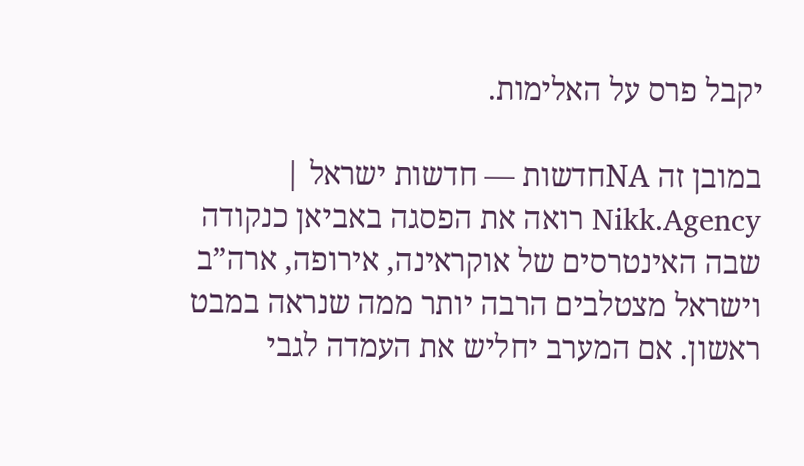יקבל פרס על האלימות.

במובן זה NAחדשות — חדשות ישראל | Nikk.Agency רואה את הפסגה באביאן כנקודה שבה האינטרסים של אוקראינה, אירופה, ארה”ב וישראל מצטלבים הרבה יותר ממה שנראה במבט ראשון. אם המערב יחליש את העמדה לגבי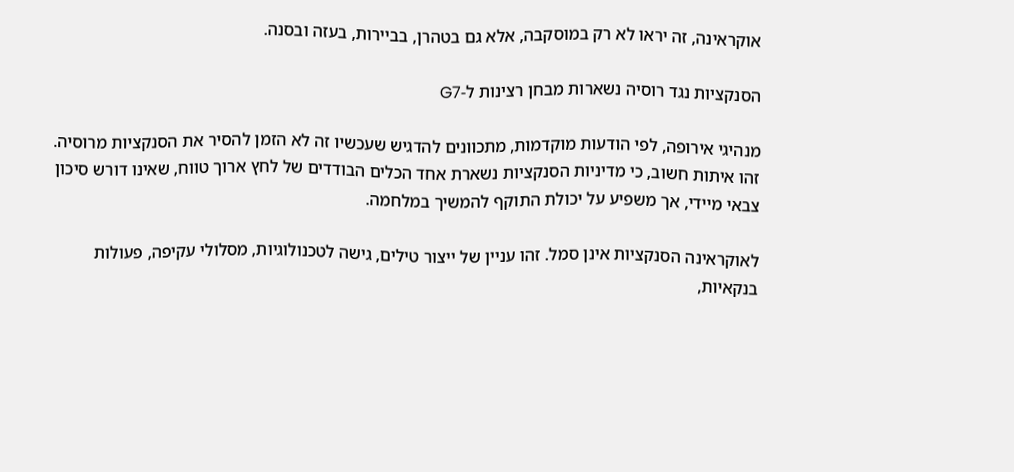אוקראינה, זה יראו לא רק במוסקבה, אלא גם בטהרן, בביירות, בעזה ובסנה.

הסנקציות נגד רוסיה נשארות מבחן רצינות ל-G7

מנהיגי אירופה, לפי הודעות מוקדמות, מתכוונים להדגיש שעכשיו זה לא הזמן להסיר את הסנקציות מרוסיה. זהו איתות חשוב, כי מדיניות הסנקציות נשארת אחד הכלים הבודדים של לחץ ארוך טווח, שאינו דורש סיכון צבאי מיידי, אך משפיע על יכולת התוקף להמשיך במלחמה.

לאוקראינה הסנקציות אינן סמל. זהו עניין של ייצור טילים, גישה לטכנולוגיות, מסלולי עקיפה, פעולות בנקאיות,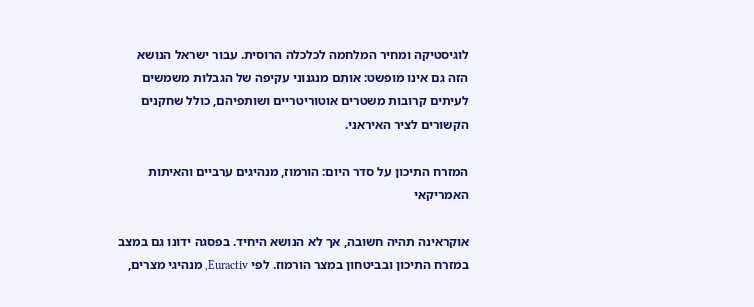לוגיסטיקה ומחיר המלחמה לכלכלה הרוסית. עבור ישראל הנושא הזה גם אינו מופשט: אותם מנגנוני עקיפה של הגבלות משמשים לעיתים קרובות משטרים אוטוריטריים ושותפיהם, כולל שחקנים הקשורים לציר האיראני.

המזרח התיכון על סדר היום: הורמוז, מנהיגים ערביים והאיתות האמריקאי

אוקראינה תהיה חשובה, אך לא הנושא היחיד. בפסגה ידונו גם במצב במזרח התיכון ובביטחון במצר הורמוז. לפי Euractiv, מנהיגי מצרים,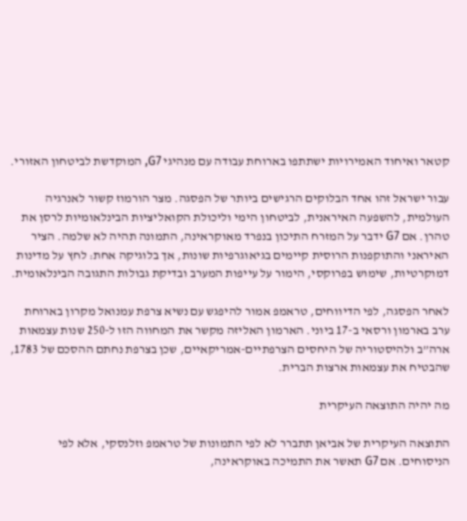קטאר ואיחוד האמירויות ישתתפו בארוחת עבודה עם מנהיגי G7, המוקדשת לביטחון האזורי.

עבור ישראל זהו אחד הבלוקים הרגישים ביותר של הפסגה. מצר הורמוז קשור לאנרגיה העולמית, להשפעה האיראנית, לביטחון הימי וליכולת הקואליציות הבינלאומיות לרסן את טהרן. אם G7 ידבר על המזרח התיכון בנפרד מאוקראינה, התמונה תהיה לא שלמה. הציר האיראני והתוקפנות הרוסית קיימים בגיאוגרפיות שונות, אך בלוגיקה אחת: לחץ על מדינות דמוקרטיות, שימוש בפרוקסי, הימור על עייפות המערב ובדיקת גבולות התגובה הבינלאומית.

לאחר הפסגה, לפי הדיווחים, טראמפ אמור להיפגש עם נשיא צרפת עמנואל מקרון בארוחת ערב בארמון ורסאי ב-17 ביוני. הארמון האליזה מקשר את המחווה הזו ל-250 שנות עצמאות ארה”ב ולהיסטוריה של היחסים הצרפתיים-אמריקאיים, שכן בצרפת נחתם ההסכם של 1783, שהבטיח את עצמאות ארצות הברית.

מה יהיה התוצאה העיקרית

התוצאה העיקרית של אביאן תתברר לא לפי התמונות של טראמפ וזלנסקי, אלא לפי הניסוחים. אם G7 תאשר את התמיכה באוקראינה,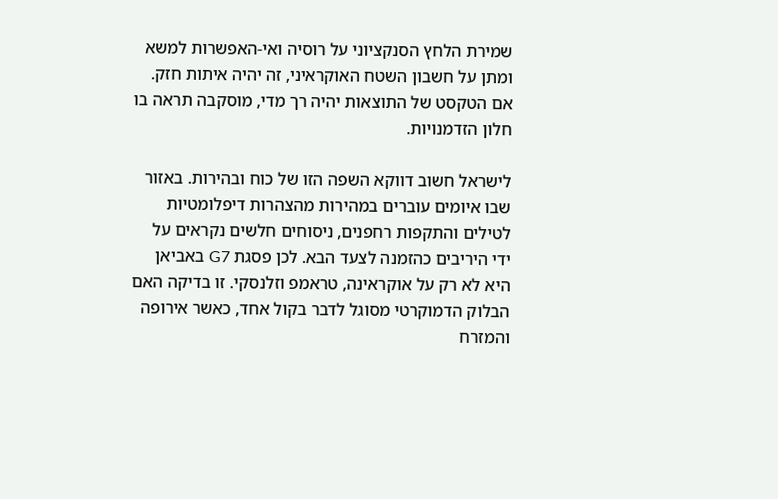שמירת הלחץ הסנקציוני על רוסיה ואי-האפשרות למשא ומתן על חשבון השטח האוקראיני, זה יהיה איתות חזק. אם הטקסט של התוצאות יהיה רך מדי, מוסקבה תראה בו חלון הזדמנויות.

לישראל חשוב דווקא השפה הזו של כוח ובהירות. באזור שבו איומים עוברים במהירות מהצהרות דיפלומטיות לטילים והתקפות רחפנים, ניסוחים חלשים נקראים על ידי היריבים כהזמנה לצעד הבא. לכן פסגת G7 באביאן היא לא רק על אוקראינה, טראמפ וזלנסקי. זו בדיקה האם הבלוק הדמוקרטי מסוגל לדבר בקול אחד, כאשר אירופה והמזרח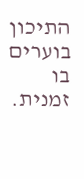התיכון בוערים בו זמנית.